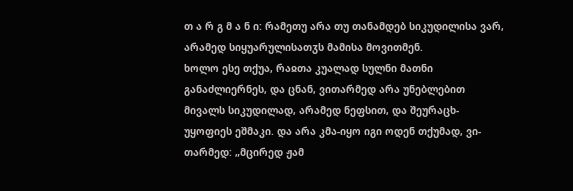თ ა რ გ მ ა ნ ი: რამეთუ არა თუ თანამდებ სიკუდილისა ვარ, არამედ სიყუარულისათჳს მამისა მოვითმენ.
ხოლო ესე თქუა, რაჲთა კუალად სულნი მათნი განაძლიერნეს, და ცნან, ვითარმედ არა უნებლებით მივალს სიკუდილად, არამედ ნეფსით, და შეურაცხ-უყოფიეს ეშმაკი. და არა კმა-იყო იგი ოდენ თქუმად, ვი-თარმედ: „მცირედ ჟამ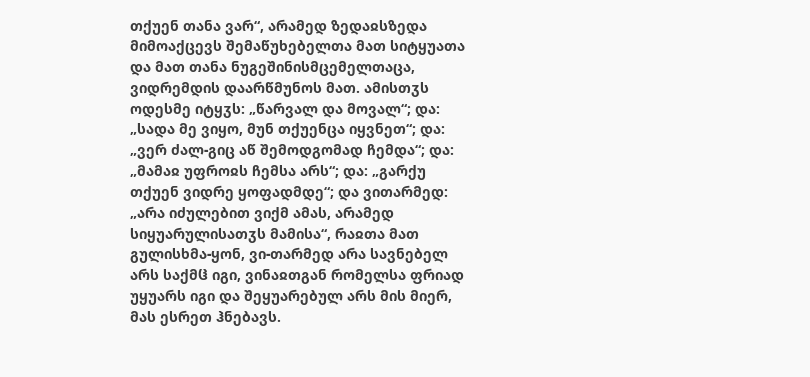თქუენ თანა ვარ“, არამედ ზედაჲსზედა მიმოაქცევს შემაწუხებელთა მათ სიტყუათა და მათ თანა ნუგეშინისმცემელთაცა, ვიდრემდის დაარწმუნოს მათ. ამისთჳს ოდესმე იტყჳს: „წარვალ და მოვალ“; და: „სადა მე ვიყო, მუნ თქუენცა იყვნეთ“; და: „ვერ ძალ-გიც აწ შემოდგომად ჩემდა“; და: „მამაჲ უფროჲს ჩემსა არს“; და: „გარქუ თქუენ ვიდრე ყოფადმდე“; და ვითარმედ: „არა იძულებით ვიქმ ამას, არამედ სიყუარულისათჳს მამისა“, რაჲთა მათ გულისხმა-ყონ, ვი-თარმედ არა სავნებელ არს საქმჱ იგი, ვინაჲთგან რომელსა ფრიად უყუარს იგი და შეყუარებულ არს მის მიერ, მას ესრეთ ჰნებავს.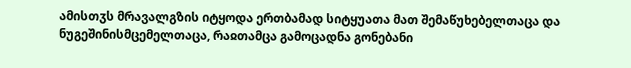ამისთჳს მრავალგზის იტყოდა ერთბამად სიტყუათა მათ შემაწუხებელთაცა და ნუგეშინისმცემელთაცა, რაჲთამცა გამოცადნა გონებანი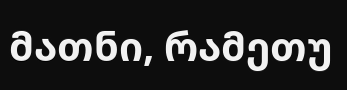მათნი, რამეთუ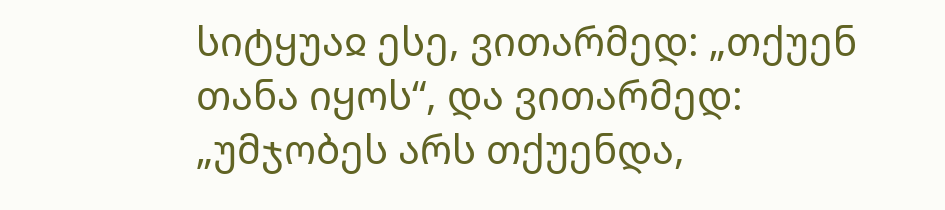სიტყუაჲ ესე, ვითარმედ: „თქუენ თანა იყოს“, და ვითარმედ: „უმჯობეს არს თქუენდა,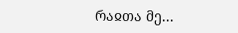რაჲთა მე...